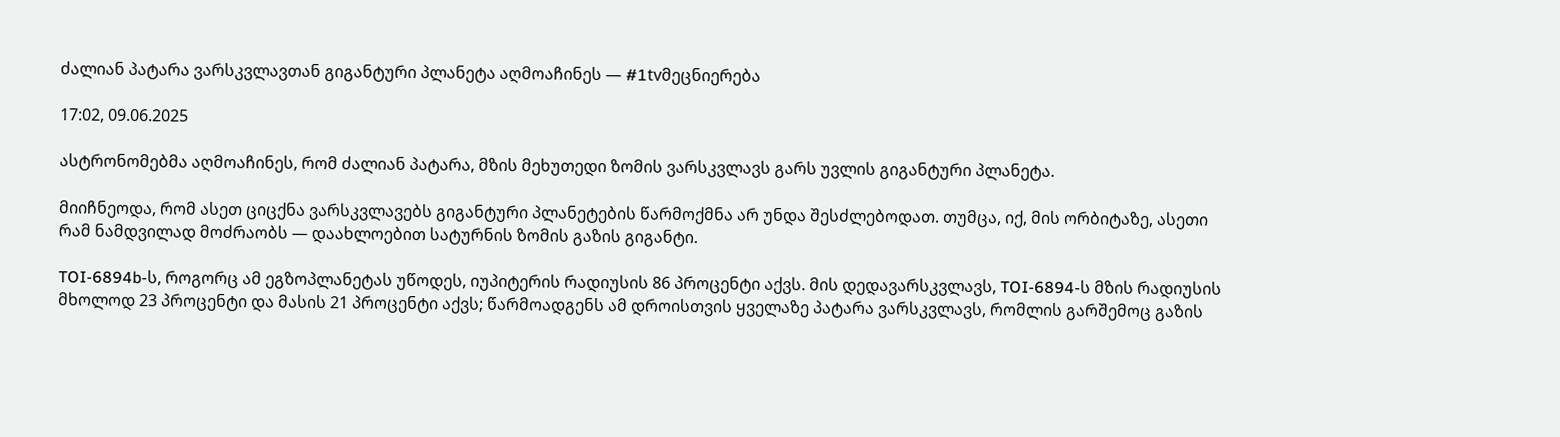ძალიან პატარა ვარსკვლავთან გიგანტური პლანეტა აღმოაჩინეს — #1tvმეცნიერება

17:02, 09.06.2025

ასტრონომებმა აღმოაჩინეს, რომ ძალიან პატარა, მზის მეხუთედი ზომის ვარსკვლავს გარს უვლის გიგანტური პლანეტა.

მიიჩნეოდა, რომ ასეთ ციცქნა ვარსკვლავებს გიგანტური პლანეტების წარმოქმნა არ უნდა შესძლებოდათ. თუმცა, იქ, მის ორბიტაზე, ასეთი რამ ნამდვილად მოძრაობს — დაახლოებით სატურნის ზომის გაზის გიგანტი.

TOI-6894b-ს, როგორც ამ ეგზოპლანეტას უწოდეს, იუპიტერის რადიუსის 86 პროცენტი აქვს. მის დედავარსკვლავს, TOI-6894-ს მზის რადიუსის მხოლოდ 23 პროცენტი და მასის 21 პროცენტი აქვს; წარმოადგენს ამ დროისთვის ყველაზე პატარა ვარსკვლავს, რომლის გარშემოც გაზის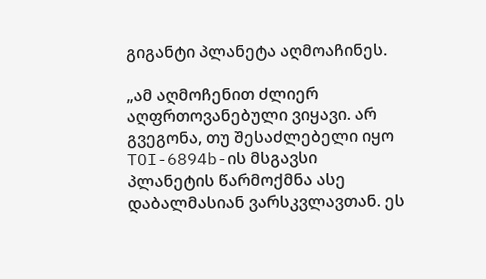გიგანტი პლანეტა აღმოაჩინეს.

„ამ აღმოჩენით ძლიერ აღფრთოვანებული ვიყავი. არ გვეგონა, თუ შესაძლებელი იყო TOI-6894b-ის მსგავსი პლანეტის წარმოქმნა ასე დაბალმასიან ვარსკვლავთან. ეს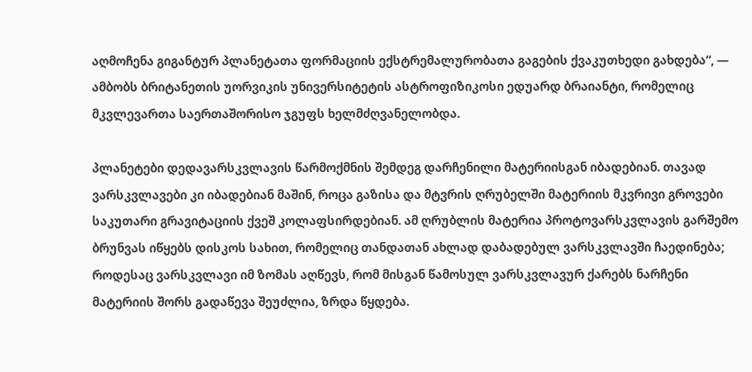აღმოჩენა გიგანტურ პლანეტათა ფორმაციის ექსტრემალურობათა გაგების ქვაკუთხედი გახდება“, — ამბობს ბრიტანეთის უორვიკის უნივერსიტეტის ასტროფიზიკოსი ედუარდ ბრაიანტი, რომელიც მკვლევართა საერთაშორისო ჯგუფს ხელმძღვანელობდა.

პლანეტები დედავარსკვლავის წარმოქმნის შემდეგ დარჩენილი მატერიისგან იბადებიან. თავად ვარსკვლავები კი იბადებიან მაშინ, როცა გაზისა და მტვრის ღრუბელში მატერიის მკვრივი გროვები საკუთარი გრავიტაციის ქვეშ კოლაფსირდებიან. ამ ღრუბლის მატერია პროტოვარსკვლავის გარშემო ბრუნვას იწყებს დისკოს სახით, რომელიც თანდათან ახლად დაბადებულ ვარსკვლავში ჩაედინება; როდესაც ვარსკვლავი იმ ზომას აღწევს, რომ მისგან წამოსულ ვარსკვლავურ ქარებს ნარჩენი მატერიის შორს გადაწევა შეუძლია, ზრდა წყდება.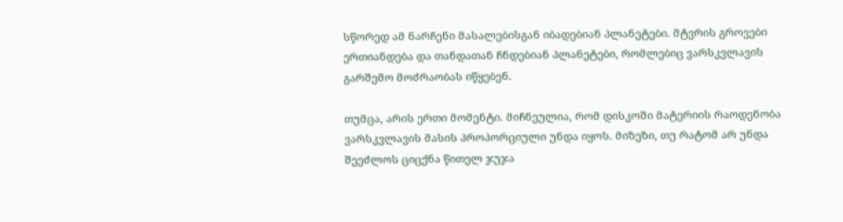სწორედ ამ ნარჩენი მასალებისგან იბადებიან პლანეტები. მტვრის გროვები ერთიანდება და თანდათან ჩნდებიან პლანეტები, რომლებიც ვარსკვლავის გარშემო მოძრაობას იწყებენ.

თუმცა, არის ერთი მომენტი. მიჩნეულია, რომ დისკოში მატერიის რაოდენობა ვარსკვლავის მასის პროპორციული უნდა იყოს. მიზეზი, თუ რატომ არ უნდა შეეძლოს ციცქნა წითელ ჯუჯა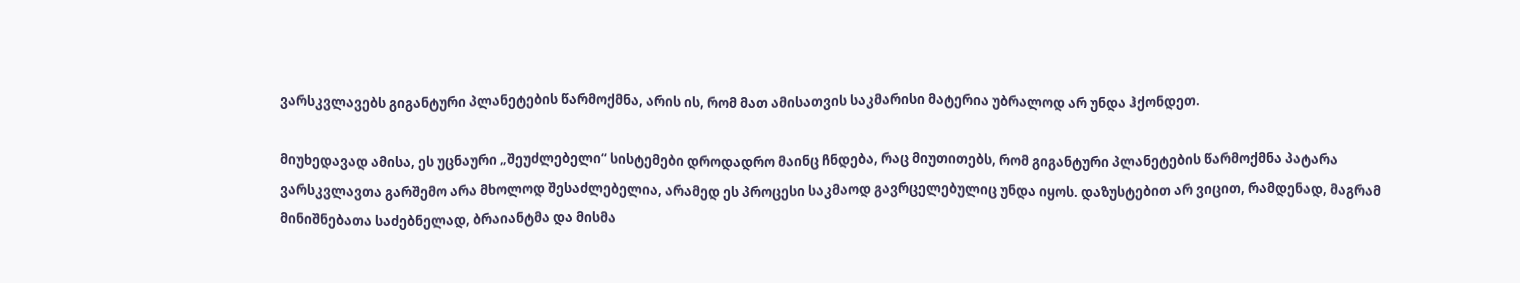ვარსკვლავებს გიგანტური პლანეტების წარმოქმნა, არის ის, რომ მათ ამისათვის საკმარისი მატერია უბრალოდ არ უნდა ჰქონდეთ.

მიუხედავად ამისა, ეს უცნაური „შეუძლებელი“ სისტემები დროდადრო მაინც ჩნდება, რაც მიუთითებს, რომ გიგანტური პლანეტების წარმოქმნა პატარა ვარსკვლავთა გარშემო არა მხოლოდ შესაძლებელია, არამედ ეს პროცესი საკმაოდ გავრცელებულიც უნდა იყოს. დაზუსტებით არ ვიცით, რამდენად, მაგრამ მინიშნებათა საძებნელად, ბრაიანტმა და მისმა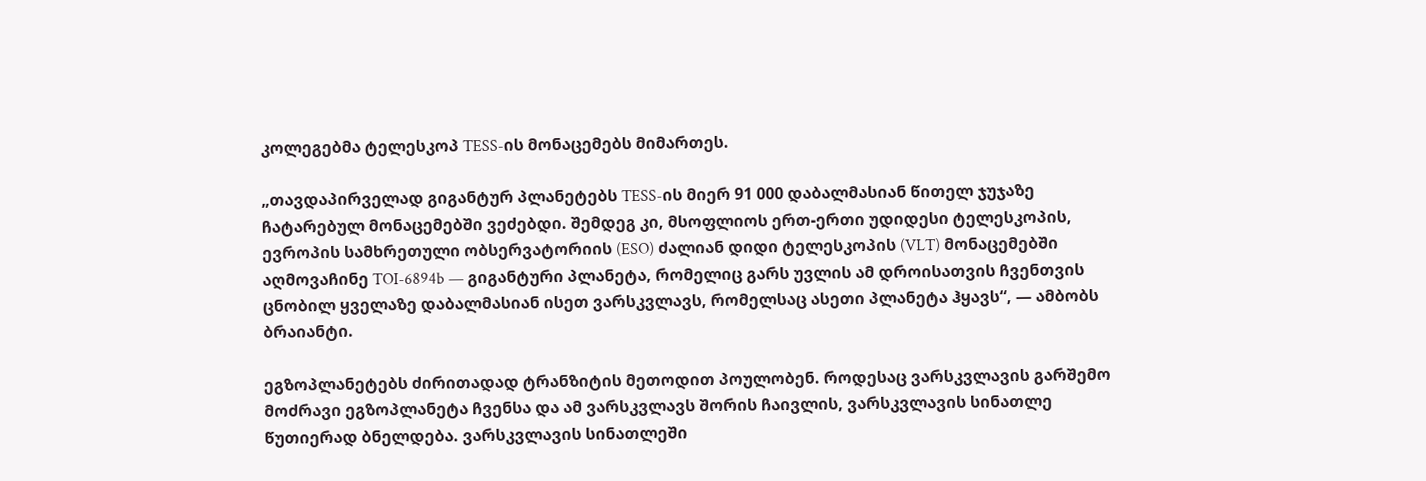კოლეგებმა ტელესკოპ TESS-ის მონაცემებს მიმართეს.

„თავდაპირველად გიგანტურ პლანეტებს TESS-ის მიერ 91 000 დაბალმასიან წითელ ჯუჯაზე ჩატარებულ მონაცემებში ვეძებდი. შემდეგ კი, მსოფლიოს ერთ-ერთი უდიდესი ტელესკოპის, ევროპის სამხრეთული ობსერვატორიის (ESO) ძალიან დიდი ტელესკოპის (VLT) მონაცემებში აღმოვაჩინე TOI-6894b — გიგანტური პლანეტა, რომელიც გარს უვლის ამ დროისათვის ჩვენთვის ცნობილ ყველაზე დაბალმასიან ისეთ ვარსკვლავს, რომელსაც ასეთი პლანეტა ჰყავს“, — ამბობს ბრაიანტი.

ეგზოპლანეტებს ძირითადად ტრანზიტის მეთოდით პოულობენ. როდესაც ვარსკვლავის გარშემო მოძრავი ეგზოპლანეტა ჩვენსა და ამ ვარსკვლავს შორის ჩაივლის, ვარსკვლავის სინათლე წუთიერად ბნელდება. ვარსკვლავის სინათლეში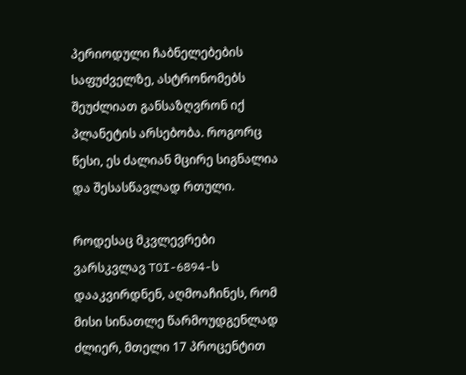პერიოდული ჩაბნელებების საფუძველზე, ასტრონომებს შეუძლიათ განსაზღვრონ იქ პლანეტის არსებობა. როგორც წესი, ეს ძალიან მცირე სიგნალია და შესასწავლად რთული.

როდესაც მკვლევრები ვარსკვლავ TOI-6894-ს დააკვირდნენ, აღმოაჩინეს, რომ მისი სინათლე წარმოუდგენლად ძლიერ, მთელი 17 პროცენტით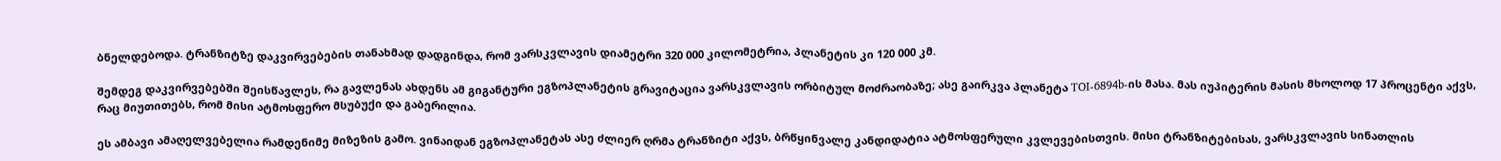ბნელდებოდა. ტრანზიტზე დაკვირვებების თანახმად დადგინდა, რომ ვარსკვლავის დიამეტრი 320 000 კილომეტრია, პლანეტის კი 120 000 კმ.

შემდეგ დაკვირვებებში შეისწავლეს, რა გავლენას ახდენს ამ გიგანტური ეგზოპლანეტის გრავიტაცია ვარსკვლავის ორბიტულ მოძრაობაზე; ასე გაირკვა პლანეტა TOI-6894b-ის მასა. მას იუპიტერის მასის მხოლოდ 17 პროცენტი აქვს, რაც მიუთითებს, რომ მისი ატმოსფერო მსუბუქი და გაბერილია.

ეს ამბავი ამაღელვებელია რამდენიმე მიზეზის გამო. ვინაიდან ეგზოპლანეტას ასე ძლიერ ღრმა ტრანზიტი აქვს, ბრწყინვალე კანდიდატია ატმოსფერული კვლევებისთვის. მისი ტრანზიტებისას, ვარსკვლავის სინათლის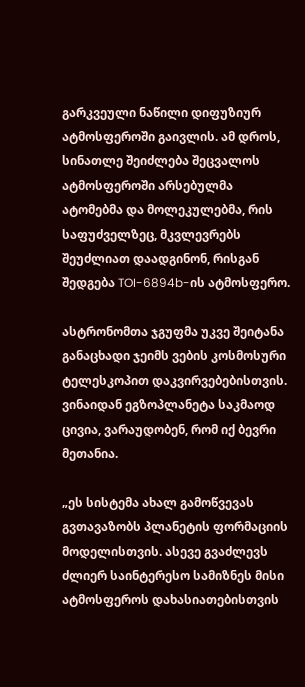გარკვეული ნაწილი დიფუზიურ ატმოსფეროში გაივლის. ამ დროს, სინათლე შეიძლება შეცვალოს ატმოსფეროში არსებულმა ატომებმა და მოლეკულებმა, რის საფუძველზეც, მკვლევრებს შეუძლიათ დაადგინონ, რისგან შედგება TOI-6894b-ის ატმოსფერო.

ასტრონომთა ჯგუფმა უკვე შეიტანა განაცხადი ჯეიმს ვების კოსმოსური ტელესკოპით დაკვირვებებისთვის. ვინაიდან ეგზოპლანეტა საკმაოდ ცივია, ვარაუდობენ, რომ იქ ბევრი მეთანია.

„ეს სისტემა ახალ გამოწვევას გვთავაზობს პლანეტის ფორმაციის მოდელისთვის. ასევე გვაძლევს ძლიერ საინტერესო სამიზნეს მისი ატმოსფეროს დახასიათებისთვის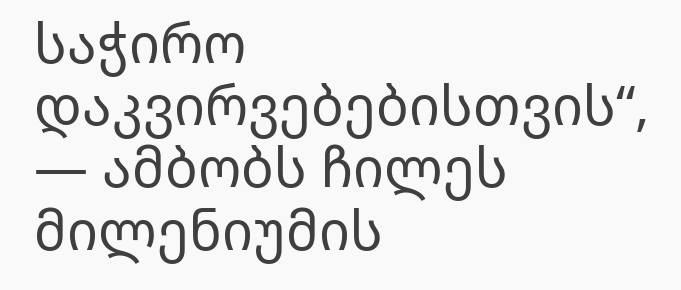საჭირო დაკვირვებებისთვის“, — ამბობს ჩილეს მილენიუმის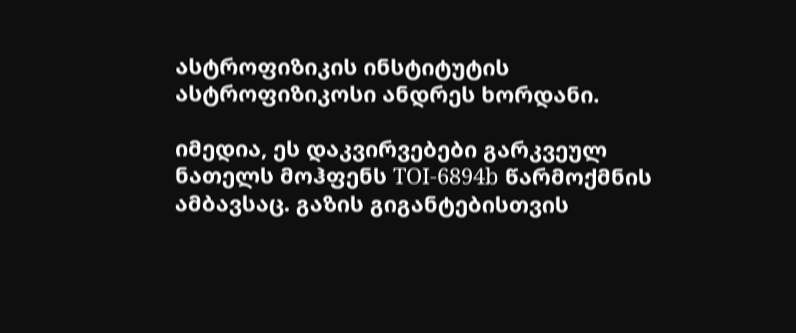ასტროფიზიკის ინსტიტუტის ასტროფიზიკოსი ანდრეს ხორდანი.

იმედია, ეს დაკვირვებები გარკვეულ ნათელს მოჰფენს TOI-6894b წარმოქმნის ამბავსაც. გაზის გიგანტებისთვის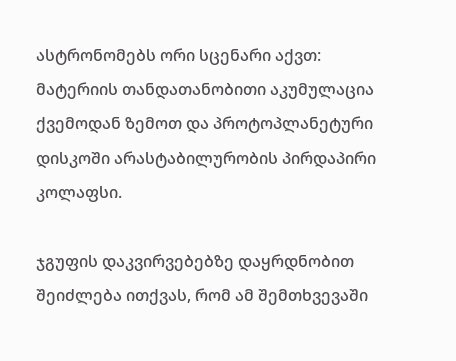ასტრონომებს ორი სცენარი აქვთ: მატერიის თანდათანობითი აკუმულაცია ქვემოდან ზემოთ და პროტოპლანეტური დისკოში არასტაბილურობის პირდაპირი კოლაფსი.

ჯგუფის დაკვირვებებზე დაყრდნობით შეიძლება ითქვას, რომ ამ შემთხვევაში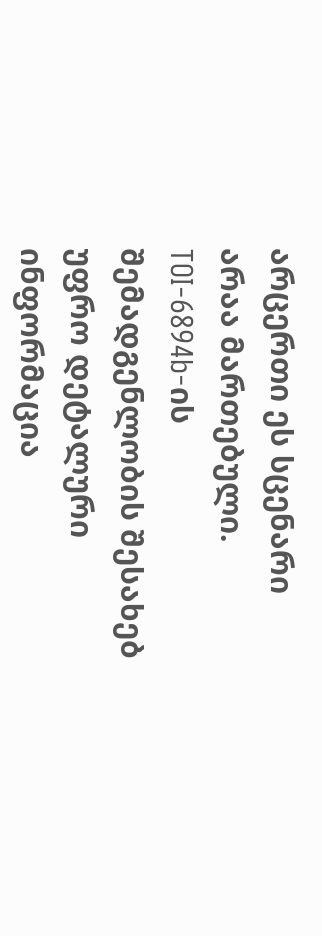არცერთი ეს სცენარი არაა მართებული. TOI-6894b-ის შემადგენლობის შესახებ უფრო დეტალური ინფორმაცია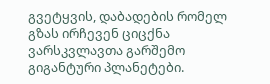გვეტყვის, დაბადების რომელ გზას ირჩევენ ციცქნა ვარსკვლავთა გარშემო გიგანტური პლანეტები.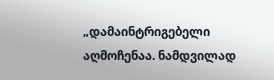„დამაინტრიგებელი აღმოჩენაა. ნამდვილად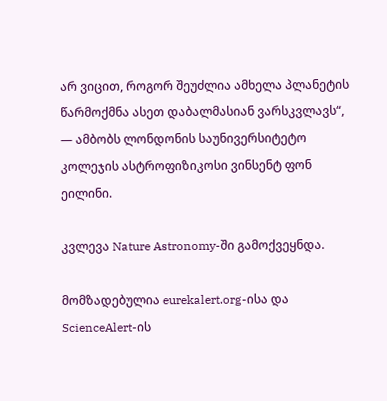არ ვიცით, როგორ შეუძლია ამხელა პლანეტის წარმოქმნა ასეთ დაბალმასიან ვარსკვლავს“, — ამბობს ლონდონის საუნივერსიტეტო კოლეჯის ასტროფიზიკოსი ვინსენტ ფონ ეილინი.

კვლევა Nature Astronomy-ში გამოქვეყნდა.

მომზადებულია eurekalert.org-ისა და ScienceAlert-ის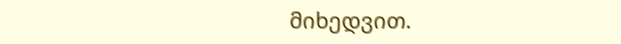მიხედვით.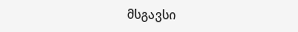მსგავსი